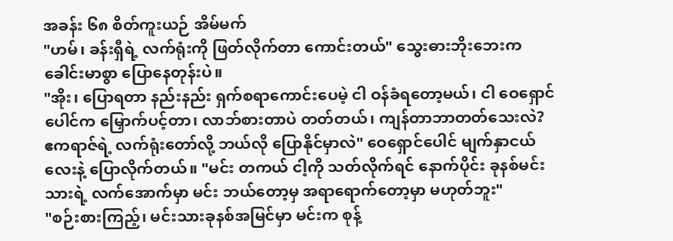အခန်း ၆၈ စိတ်ကူးယဉ် အိမ်မက်
"ဟမ်၊ ခန်းရှီရဲ့ လက်ရုံးကို ဖြတ်လိုက်တာ ကောင်းတယ်" သွေးဓားဘိုးဘေးက ခေါင်းမာစွာ ပြောနေတုန်းပဲ။
"အိုး၊ ပြောရတာ နည်းနည်း ရှက်စရာကောင်းပေမဲ့ ငါ ဝန်ခံရတော့မယ်၊ ငါ ဝေရှောင်ပေါင်က မြှောက်ပင့်တာ၊ လာဘ်စားတာပဲ တတ်တယ်၊ ကျန်တာဘာတတ်သေးလဲ? ဧကရာဇ်ရဲ့ လက်ရုံးတော်လို့ ဘယ်လို ပြောနိုင်မှာလဲ" ဝေရှောင်ပေါင် မျက်နှာငယ်လေးနဲ့ ပြောလိုက်တယ်။ "မင်း တကယ် ငါ့ကို သတ်လိုက်ရင် နောက်ပိုင်း ခုနစ်မင်းသားရဲ့ လက်အောက်မှာ မင်း ဘယ်တော့မှ အရာရောက်တော့မှာ မဟုတ်ဘူး"
"စဉ်းစားကြည့်၊ မင်းသားခုနစ်အမြင်မှာ မင်းက စုန့်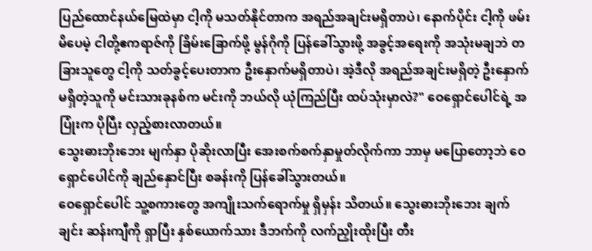ပြည်ထောင်နယ်မြေထဲမှာ ငါ့ကို မသတ်နိုင်တာက အရည်အချင်းမရှိတာပဲ၊ နောက်ပိုင်း ငါ့ကို ဖမ်းမိပေမဲ့ ငါတို့ဧကရာဇ်ကို ခြိမ်းခြောက်ဖို့ မွန်ဂိုကို ပြန်ခေါ်သွားဖို့ အခွင့်အရေးကို အသုံးမချဘဲ တခြားသူတွေ ငါ့ကို သတ်ခွင့်ပေးတာက ဦးနှောက်မရှိတာပဲ၊ အဲ့ဒီလို အရည်အချင်းမရှိတဲ့ ဦးနှောက်မရှိတဲ့သူကို မင်းသားခုနစ်က မင်းကို ဘယ်လို ယုံကြည်ပြီး ထပ်သုံးမှာလဲ?" ဝေရှောင်ပေါင်ရဲ့ အပြုံးက ပိုပြီး လှည့်စားလာတယ်။
သွေးဓားဘိုးဘေး မျက်နှာ ပိုဆိုးလာပြီး အေးစက်စက်နှာမှုတ်လိုက်ကာ ဘာမှ မပြောတော့ဘဲ ဝေရှောင်ပေါင်ကို ချည်နှောင်ပြီး စခန်းကို ပြန်ခေါ်သွားတယ်။
ဝေရှောင်ပေါင် သူ့စကားတွေ အကျိုးသက်ရောက်မှု ရှိမှန်း သိတယ်။ သွေးဓားဘိုးဘေး ချက်ချင်း ဆန်းကျီကို ရှာပြီး နှစ်ယောက်သား ဒီဘက်ကို လက်ညှိုးထိုးပြီး တီး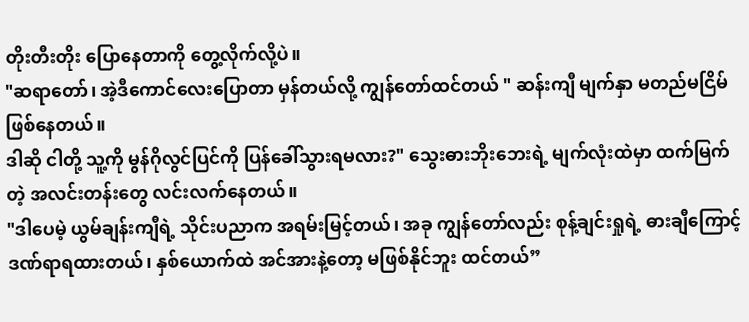တိုးတီးတိုး ပြောနေတာကို တွေ့လိုက်လို့ပဲ။
"ဆရာတော်၊ အဲ့ဒီကောင်လေးပြောတာ မှန်တယ်လို့ ကျွန်တော်ထင်တယ် " ဆန်းကျီ မျက်နှာ မတည်မငြိမ် ဖြစ်နေတယ်။
ဒါဆို ငါတို့ သူ့ကို မွန်ဂိုလွင်ပြင်ကို ပြန်ခေါ်သွားရမလား?" သွေးဓားဘိုးဘေးရဲ့ မျက်လုံးထဲမှာ ထက်မြက်တဲ့ အလင်းတန်းတွေ လင်းလက်နေတယ်။
"ဒါပေမဲ့ ယွမ်ချန်းကျီရဲ့ သိုင်းပညာက အရမ်းမြင့်တယ်၊ အခု ကျွန်တော်လည်း စုန့်ချင်းရှုရဲ့ ဓားချီကြောင့် ဒဏ်ရာရထားတယ်၊ နှစ်ယောက်ထဲ အင်အားနဲ့တော့ မဖြစ်နိုင်ဘူး ထင်တယ်”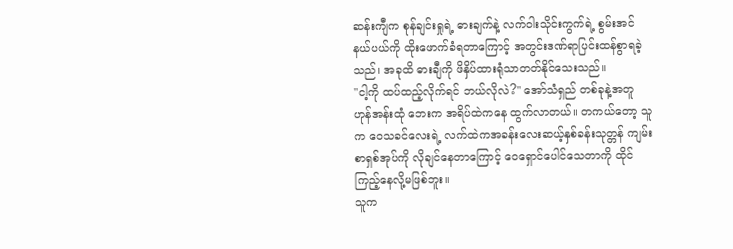ဆန်းကျီက စုန်ချင်းရှုရဲ့ ဓားချက်နဲ့ လက်ဝါးသိုင်းကွက်ရဲ့ စွမ်းအင်နယ်ပယ်ကို ထိုးဖောက်ခံရတာကြောင့် အတွင်းဒဏ်ရာပြင်းထန်စွာရခဲ့သည်၊ အခုထိ ဓားချီကို ဖိနှိပ်ထားရုံသာတတ်နိုင်သေးသည်။
"ငါ့ကို ထပ်ထည့်လိုက်ရင် ဘယ်လိုလဲ?" အော်သံရှည် တစ်ခုနဲ့အတူ ဟုန်အန်းထုံ ဘေးက အရိပ်ထဲကနေ ထွက်လာတယ်။ တကယ်တော့ သူက ဝေသခင်လေးရဲ့ လက်ထဲကအခန်းလေးဆယ့်နှစ်ခန်းသုတ္တန် ကျမ်းစာရှစ်အုပ်ကို လိုချင်နေတာကြောင့် ဝေရှောင်ပေါင်သေတာကို ထိုင်ကြည့်နေလို့မဖြစ်ဘူး။
သူက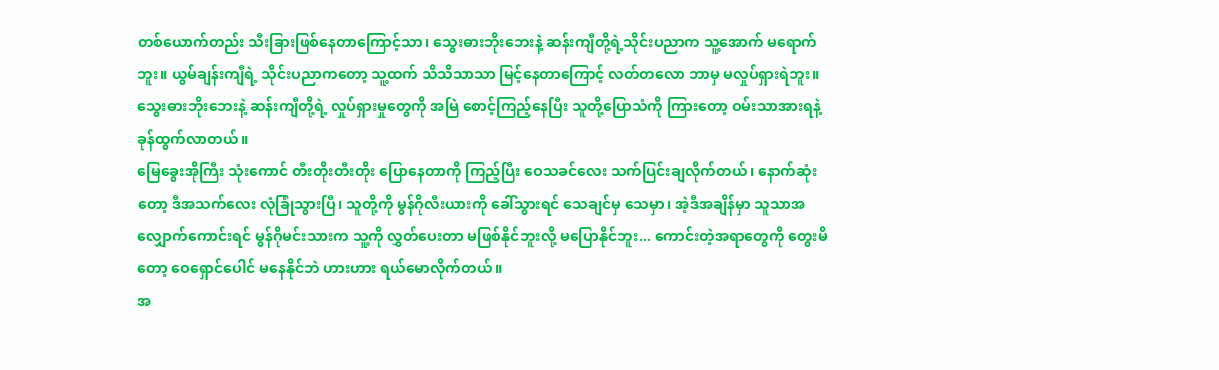တစ်ယောက်တည်း သီးခြားဖြစ်နေတာကြောင့်သာ၊ သွေးဓားဘိုးဘေးနဲ့ ဆန်းကျီတို့ရဲ့သိုင်းပညာက သူ့အောက် မရောက်ဘူး။ ယွမ်ချန်းကျီရဲ့ သိုင်းပညာကတော့ သူ့ထက် သိသိသာသာ မြင့်နေတာကြောင့် လတ်တလော ဘာမှ မလှုပ်ရှားရဲဘူး။ သွေးဓားဘိုးဘေးနဲ့ ဆန်းကျီတို့ရဲ့ လှုပ်ရှားမှုတွေကို အမြဲ စောင့်ကြည့်နေပြီး သူတို့ပြောသံကို ကြားတော့ ဝမ်းသာအားရနဲ့ ခုန်ထွက်လာတယ်။
မြေခွေးအိုကြီး သုံးကောင် တီးတိုးတီးတိုး ပြောနေတာကို ကြည့်ပြီး ဝေသခင်လေး သက်ပြင်းချလိုက်တယ်၊ နောက်ဆုံးတော့ ဒီအသက်လေး လုံခြုံသွားပြီ၊ သူတို့ကို မွန်ဂိုလီးယားကို ခေါ်သွားရင် သေချင်မှ သေမှာ၊ အဲ့ဒီအချိန်မှာ သူသာအလျှောက်ကောင်းရင် မွန်ဂိုမင်းသားက သူ့ကို လွှတ်ပေးတာ မဖြစ်နိုင်ဘူးလို့ မပြောနိုင်ဘူး... ကောင်းတဲ့အရာတွေကို တွေးမိတော့ ဝေရှောင်ပေါင် မနေနိုင်ဘဲ ဟားဟား ရယ်မောလိုက်တယ်။
အ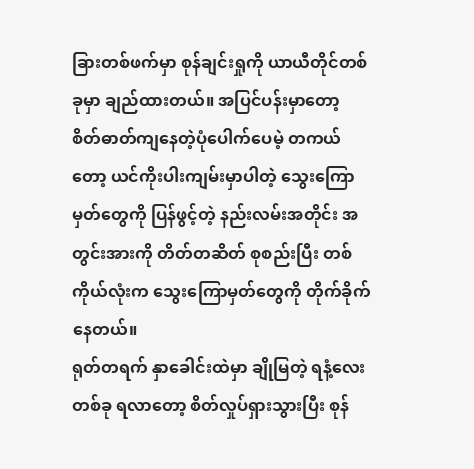ခြားတစ်ဖက်မှာ စုန်ချင်းရှုကို ယာယီတိုင်တစ်ခုမှာ ချည်ထားတယ်။ အပြင်ပန်းမှာတော့ စိတ်ဓာတ်ကျနေတဲ့ပုံပေါက်ပေမဲ့ တကယ်တော့ ယင်ကိုးပါးကျမ်းမှာပါတဲ့ သွေးကြောမှတ်တွေကို ပြန်ဖွင့်တဲ့ နည်းလမ်းအတိုင်း အတွင်းအားကို တိတ်တဆိတ် စုစည်းပြီး တစ်ကိုယ်လုံးက သွေးကြောမှတ်တွေကို တိုက်ခိုက်နေတယ်။
ရုတ်တရက် နှာခေါင်းထဲမှာ ချိုမြတဲ့ ရနံ့လေးတစ်ခု ရလာတော့ စိတ်လှုပ်ရှားသွားပြီး စုန်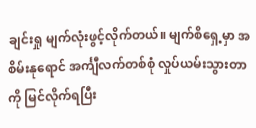ချင်းရှု မျက်လုံးဖွင့်လိုက်တယ်။ မျက်စိရှေ့မှာ အစိမ်းနုရောင် အင်္ကျီလက်တစ်စုံ လှုပ်ယမ်းသွားတာကို မြင်လိုက်ရပြီး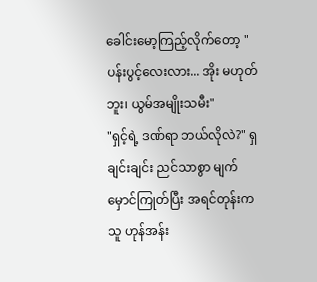ခေါင်းမော့ကြည့်လိုက်တော့ "ပန်းပွင့်လေးလား... အိုး မဟုတ်ဘူး၊ ယွမ်အမျိုးသမီး"
"ရှင့်ရဲ့ ဒဏ်ရာ ဘယ်လိုလဲ?" ရှချင်းချင်း ညင်သာစွာ မျက်မှောင်ကြုတ်ပြီး အရင်တုန်းက သူ ဟုန်အန်း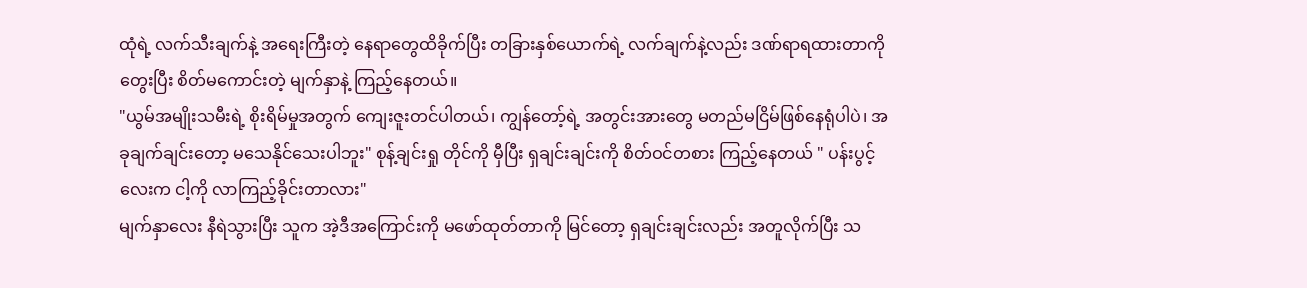ထုံရဲ့ လက်သီးချက်နဲ့ အရေးကြီးတဲ့ နေရာတွေထိခိုက်ပြီး တခြားနှစ်ယောက်ရဲ့ လက်ချက်နဲ့လည်း ဒဏ်ရာရထားတာကို တွေးပြီး စိတ်မကောင်းတဲ့ မျက်နှာနဲ့ ကြည့်နေတယ်။
"ယွမ်အမျိုးသမီးရဲ့ စိုးရိမ်မှုအတွက် ကျေးဇူးတင်ပါတယ်၊ ကျွန်တော့်ရဲ့ အတွင်းအားတွေ မတည်မငြိမ်ဖြစ်နေရုံပါပဲ၊ အခုချက်ချင်းတော့ မသေနိုင်သေးပါဘူး" စုန့်ချင်းရှု တိုင်ကို မှီပြီး ရှချင်းချင်းကို စိတ်ဝင်တစား ကြည့်နေတယ် " ပန်းပွင့်လေးက ငါ့ကို လာကြည့်ခိုင်းတာလား"
မျက်နှာလေး နီရဲသွားပြီး သူက အဲ့ဒီအကြောင်းကို မဖော်ထုတ်တာကို မြင်တော့ ရှချင်းချင်းလည်း အတူလိုက်ပြီး သ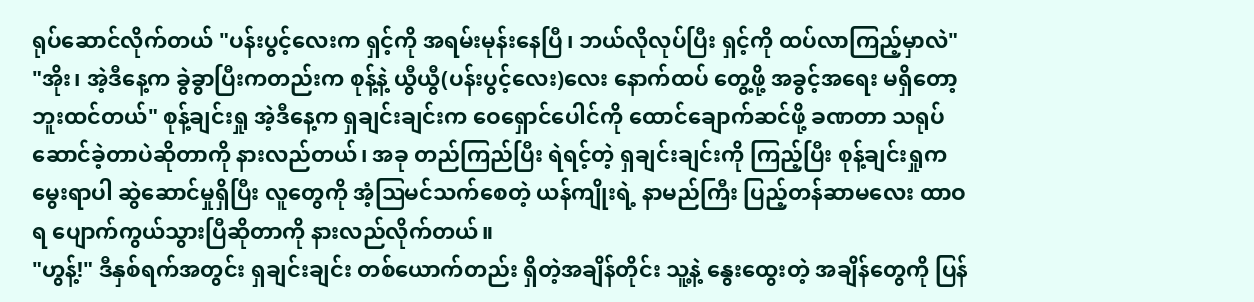ရုပ်ဆောင်လိုက်တယ် "ပန်းပွင့်လေးက ရှင့်ကို အရမ်းမုန်းနေပြီ၊ ဘယ်လိုလုပ်ပြီး ရှင့်ကို ထပ်လာကြည့်မှာလဲ"
"အိုး၊ အဲ့ဒီနေ့က ခွဲခွာပြီးကတည်းက စုန့်နဲ့ ယွီယွီ(ပန်းပွင့်လေး)လေး နောက်ထပ် တွေ့ဖို့ အခွင့်အရေး မရှိတော့ဘူးထင်တယ်" စုန့်ချင်းရှု အဲ့ဒီနေ့က ရှချင်းချင်းက ဝေရှောင်ပေါင်ကို ထောင်ချောက်ဆင်ဖို့ ခဏတာ သရုပ်ဆောင်ခဲ့တာပဲဆိုတာကို နားလည်တယ်၊ အခု တည်ကြည်ပြီး ရဲရင့်တဲ့ ရှချင်းချင်းကို ကြည့်ပြီး စုန့်ချင်းရှုက မွေးရာပါ ဆွဲဆောင်မှုရှိပြီး လူတွေကို အံ့ဩမင်သက်စေတဲ့ ယန်ကျိုးရဲ့ နာမည်ကြီး ပြည့်တန်ဆာမလေး ထာဝရ ပျောက်ကွယ်သွားပြီဆိုတာကို နားလည်လိုက်တယ်။
"ဟွန့်!" ဒီနှစ်ရက်အတွင်း ရှချင်းချင်း တစ်ယောက်တည်း ရှိတဲ့အချိန်တိုင်း သူ့နဲ့ နွေးထွေးတဲ့ အချိန်တွေကို ပြန်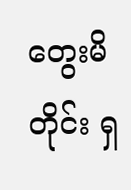တွေးမိတိုင်း ရှ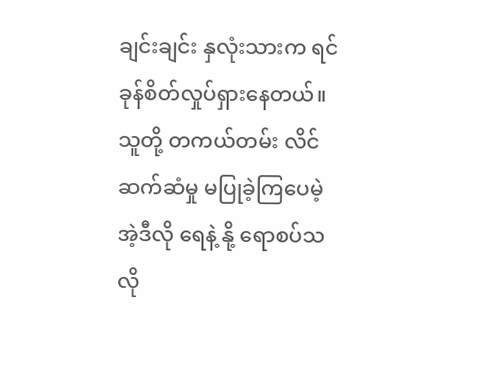ချင်းချင်း နှလုံးသားက ရင်ခုန်စိတ်လှုပ်ရှားနေတယ်။
သူတို့ တကယ်တမ်း လိင်ဆက်ဆံမှု မပြုခဲ့ကြပေမဲ့ အဲ့ဒီလို ရေနဲ့ နို့ ရောစပ်သလို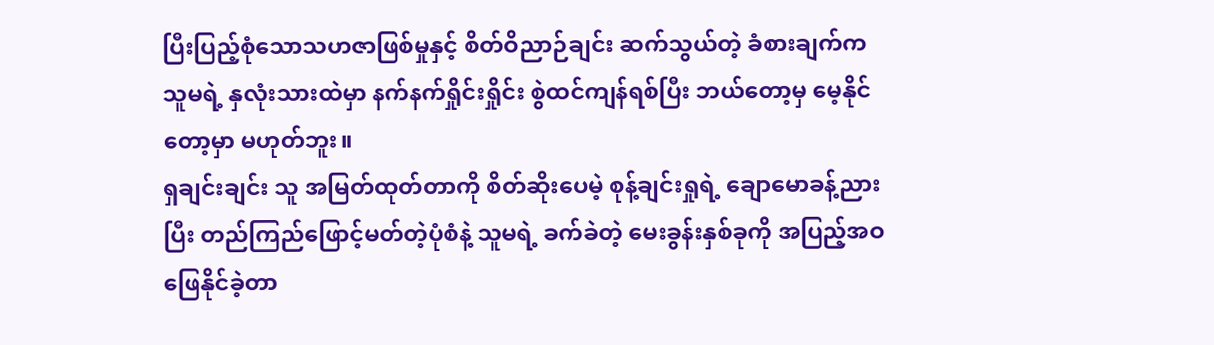ပြီးပြည့်စုံသောသဟဇာဖြစ်မှုနှင့် စိတ်ဝိညာဉ်ချင်း ဆက်သွယ်တဲ့ ခံစားချက်က သူမရဲ့ နှလုံးသားထဲမှာ နက်နက်ရှိုင်းရှိုင်း စွဲထင်ကျန်ရစ်ပြီး ဘယ်တော့မှ မေ့နိုင်တော့မှာ မဟုတ်ဘူး။
ရှချင်းချင်း သူ အမြတ်ထုတ်တာကို စိတ်ဆိုးပေမဲ့ စုန့်ချင်းရှုရဲ့ ချောမောခန့်ညားပြီး တည်ကြည်ဖြောင့်မတ်တဲ့ပုံစံနဲ့ သူမရဲ့ ခက်ခဲတဲ့ မေးခွန်းနှစ်ခုကို အပြည့်အဝ ဖြေနိုင်ခဲ့တာ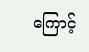ကြောင့်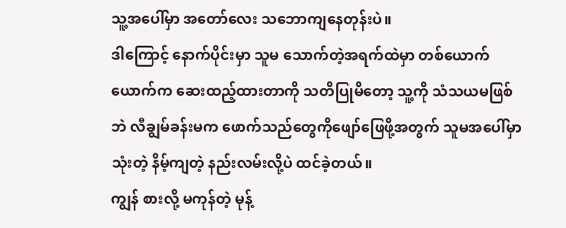သူ့အပေါ်မှာ အတော်လေး သဘောကျနေတုန်းပဲ။
ဒါကြောင့် နောက်ပိုင်းမှာ သူမ သောက်တဲ့အရက်ထဲမှာ တစ်ယောက်ယောက်က ဆေးထည့်ထားတာကို သတိပြုမိတော့ သူ့ကို သံသယမဖြစ်ဘဲ လီချွမ်ခန်းမက ဖောက်သည်တွေကိုဖျော်ဖြေဖို့အတွက် သူမအပေါ်မှာ သုံးတဲ့ နိမ့်ကျတဲ့ နည်းလမ်းလို့ပဲ ထင်ခဲ့တယ်။
ကျွန် စားလို့ မကုန်တဲ့ မုန့်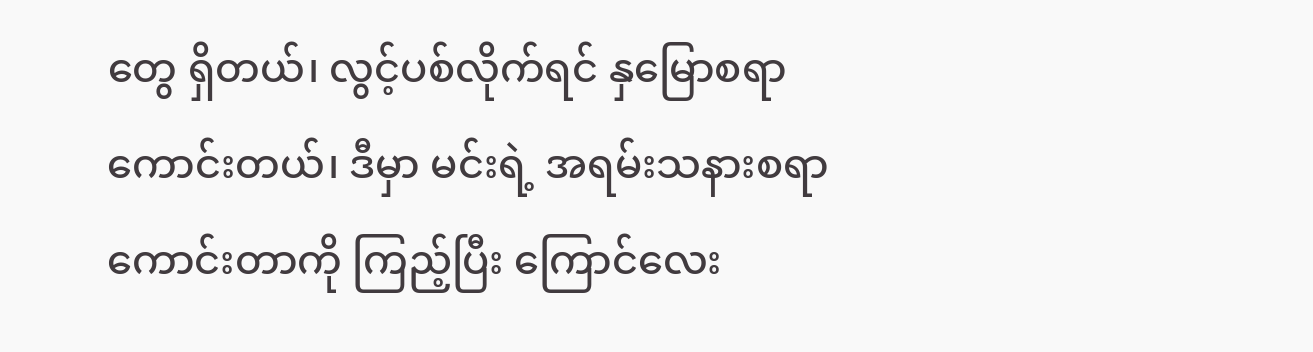တွေ ရှိတယ်၊ လွင့်ပစ်လိုက်ရင် နှမြောစရာကောင်းတယ်၊ ဒီမှာ မင်းရဲ့ အရမ်းသနားစရာကောင်းတာကို ကြည့်ပြီး ကြောင်လေး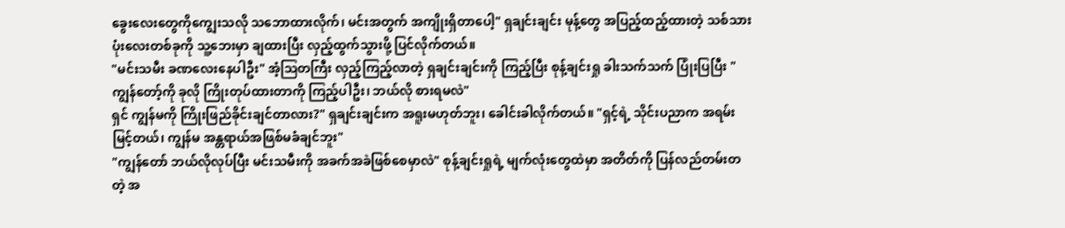ခွေးလေးတွေကိုကျွေးသလို သဘောထားလိုက်၊ မင်းအတွက် အကျိုးရှိတာပေါ့" ရှချင်းချင်း မုန့်တွေ အပြည့်ထည့်ထားတဲ့ သစ်သားပုံးလေးတစ်ခုကို သူ့ဘေးမှာ ချထားပြီး လှည့်ထွက်သွားဖို့ ပြင်လိုက်တယ်။
"မင်းသမီး ခဏလေးနေပါဦး" အံ့ဩတကြီး လှည့်ကြည့်လာတဲ့ ရှချင်းချင်းကို ကြည့်ပြီး စုန့်ချင်းရှု ခါးသက်သက် ပြုံးပြပြီး "ကျွန်တော့်ကို ခုလို ကြိုးတုပ်ထားတာကို ကြည့်ပါဦး၊ ဘယ်လို စားရမလဲ"
ရှင် ကျွန်မကို ကြိုးဖြည်ခိုင်းချင်တာလား?" ရှချင်းချင်းက အရူးမဟုတ်ဘူး၊ ခေါင်းခါလိုက်တယ်။ "ရှင့်ရဲ့ သိုင်းပညာက အရမ်းမြင့်တယ်၊ ကျွန်မ အန္တရာယ်အဖြစ်မခံချင်ဘူး"
"ကျွန်တော် ဘယ်လိုလုပ်ပြီး မင်းသမီးကို အခက်အခဲဖြစ်စေမှာလဲ" စုန့်ချင်းရှုရဲ့ မျက်လုံးတွေထဲမှာ အတိတ်ကို ပြန်လည်တမ်းတတဲ့ အ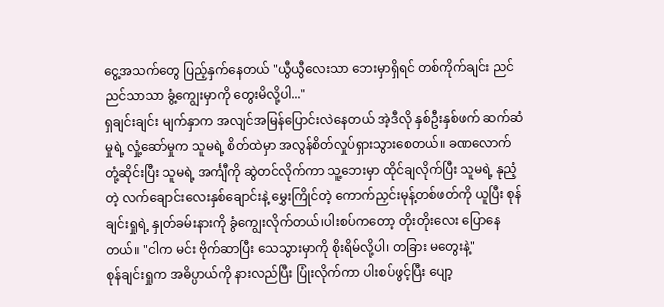ငွေ့အသက်တွေ ပြည့်နှက်နေတယ် "ယွီယွီလေးသာ ဘေးမှာရှိရင် တစ်ကိုက်ချင်း ညင်ညင်သာသာ ခွံ့ကျွေးမှာကို တွေးမိလို့ပါ..."
ရှချင်းချင်း မျက်နှာက အလျင်အမြန်ပြောင်းလဲနေတယ် အဲ့ဒီလို နှစ်ဦးနှစ်ဖက် ဆက်ဆံမှုရဲ့ လှုံ့ဆော်မှုက သူမရဲ့ စိတ်ထဲမှာ အလွန်စိတ်လှုပ်ရှားသွားစေတယ်။ ခဏလောက် တုံ့ဆိုင်းပြီး သူမရဲ့ အင်္ကျီကို ဆွဲတင်လိုက်ကာ သူ့ဘေးမှာ ထိုင်ချလိုက်ပြီး သူမရဲ့ နုညံ့တဲ့ လက်ချောင်းလေးနှစ်ချောင်းနဲ့ မွှေးကြိုင်တဲ့ ကောက်ညှင်းမုန့်တစ်ဖတ်ကို ယူပြီး စုန်ချင်းရှုရဲ့ နှုတ်ခမ်းနားကို ခွံကျွေးလိုက်တယ်၊ပါးစပ်ကတော့ တိုးတိုးလေး ပြောနေတယ်။ "ငါက မင်း ဗိုက်ဆာပြီး သေသွားမှာကို စိုးရိမ်လို့ပါ၊ တခြား မတွေးနဲ့"
စုန်ချင်းရှုက အဓိပ္ပာယ်ကို နားလည်ပြီး ပြုံးလိုက်ကာ ပါးစပ်ဖွင့်ပြီး ပျော့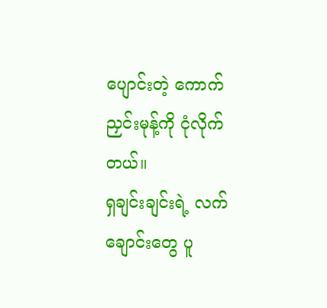ပျောင်းတဲ့ ကောက်ညှင်းမုန့်ကို ငုံလိုက်တယ်။
ရှချင်းချင်းရဲ့ လက်ချောင်းတွေ ပူ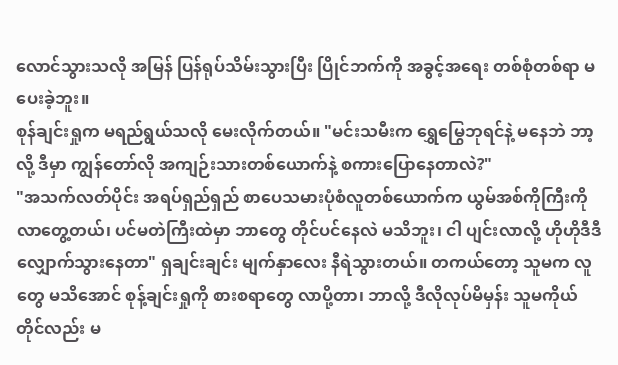လောင်သွားသလို အမြန် ပြန်ရုပ်သိမ်းသွားပြီး ပြိုင်ဘက်ကို အခွင့်အရေး တစ်စုံတစ်ရာ မပေးခဲ့ဘူး။
စုန်ချင်းရှုက မရည်ရွယ်သလို မေးလိုက်တယ်။ "မင်းသမီးက ရွှေမြွေဘုရင်နဲ့ မနေဘဲ ဘာ့လို့ ဒီမှာ ကျွန်တော်လို အကျဉ်းသားတစ်ယောက်နဲ့ စကားပြောနေတာလဲ?"
"အသက်လတ်ပိုင်း အရပ်ရှည်ရှည် စာပေသမားပုံစံလူတစ်ယောက်က ယွမ်အစ်ကိုကြီးကို လာတွေ့တယ်၊ ပင်မတဲကြီးထဲမှာ ဘာတွေ တိုင်ပင်နေလဲ မသိဘူး၊ ငါ ပျင်းလာလို့ ဟိုဟိုဒီဒီ လျှောက်သွားနေတာ" ရှချင်းချင်း မျက်နှာလေး နီရဲသွားတယ်။ တကယ်တော့ သူမက လူတွေ မသိအောင် စုန့်ချင်းရှုကို စားစရာတွေ လာပို့တာ၊ ဘာလို့ ဒီလိုလုပ်မိမှန်း သူမကိုယ်တိုင်လည်း မ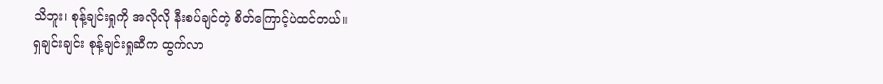သိဘူး၊ စုန့်ချင်းရှုကို အလိုလို နီးစပ်ချင်တဲ့ စိတ်ကြောင့်ပဲထင်တယ်။
ရှချင်းချင်း စုန့်ချင်းရှုဆီက ထွက်လာ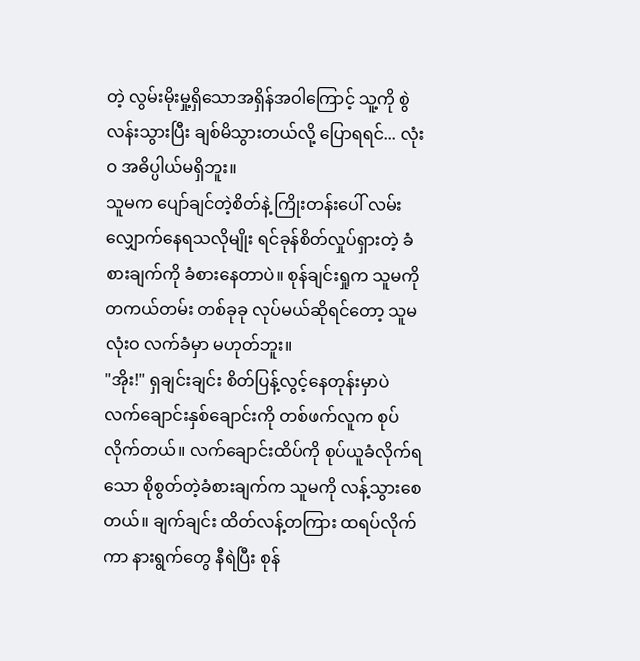တဲ့ လွမ်းမိုးမှု့ရှိသောအရှိန်အဝါကြောင့် သူ့ကို စွဲလန်းသွားပြီး ချစ်မိသွားတယ်လို့ ပြောရရင်... လုံးဝ အဓိပ္ပါယ်မရှိဘူး။
သူမက ပျော်ချင်တဲ့စိတ်နဲ့ ကြိုးတန်းပေါ် လမ်းလျှောက်နေရသလိုမျိုး ရင်ခုန်စိတ်လှုပ်ရှားတဲ့ ခံစားချက်ကို ခံစားနေတာပဲ။ စုန်ချင်းရှုက သူမကို တကယ်တမ်း တစ်ခုခု လုပ်မယ်ဆိုရင်တော့ သူမ လုံးဝ လက်ခံမှာ မဟုတ်ဘူး။
"အိုး!" ရှချင်းချင်း စိတ်ပြန့်လွင့်နေတုန်းမှာပဲ လက်ချောင်းနှစ်ချောင်းကို တစ်ဖက်လူက စုပ်လိုက်တယ်။ လက်ချောင်းထိပ်ကို စုပ်ယူခံလိုက်ရသော စိုစွတ်တဲ့ခံစားချက်က သူမကို လန့်သွားစေတယ်။ ချက်ချင်း ထိတ်လန့်တကြား ထရပ်လိုက်ကာ နားရွက်တွေ နီရဲပြီး စုန်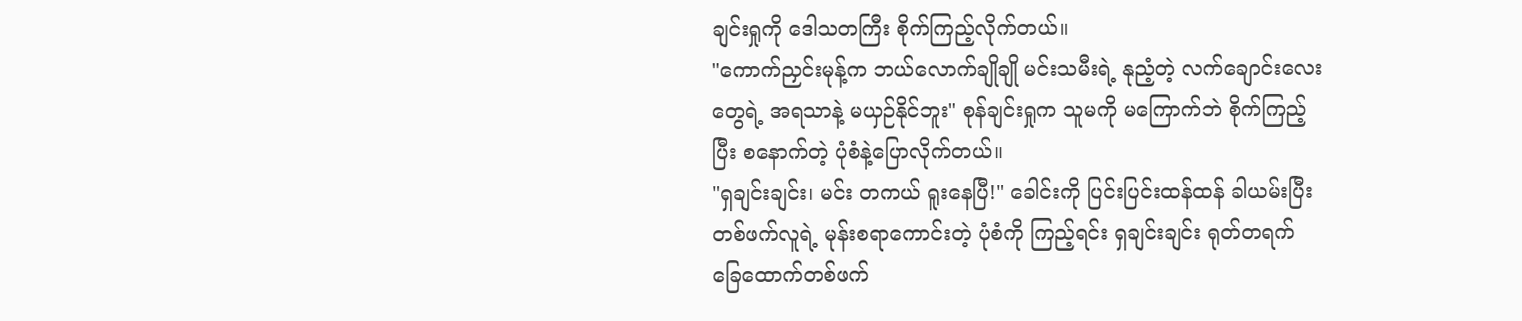ချင်းရှုကို ဒေါသတကြီး စိုက်ကြည့်လိုက်တယ်။
"ကောက်ညှင်းမုန့်က ဘယ်လောက်ချိုချို မင်းသမီးရဲ့ နုညံ့တဲ့ လက်ချောင်းလေးတွေရဲ့ အရသာနဲ့ မယှဉ်နိုင်ဘူး" စုန်ချင်းရှုက သူမကို မကြောက်ဘဲ စိုက်ကြည့်ပြီး စနောက်တဲ့ ပုံစံနဲ့ပြောလိုက်တယ်။
"ရှချင်းချင်း၊ မင်း တကယ် ရူးနေပြီ!" ခေါင်းကို ပြင်းပြင်းထန်ထန် ခါယမ်းပြီး တစ်ဖက်လူရဲ့ မုန်းစရာကောင်းတဲ့ ပုံစံကို ကြည့်ရင်း ရှချင်းချင်း ရုတ်တရက်
ခြေထောက်တစ်ဖက်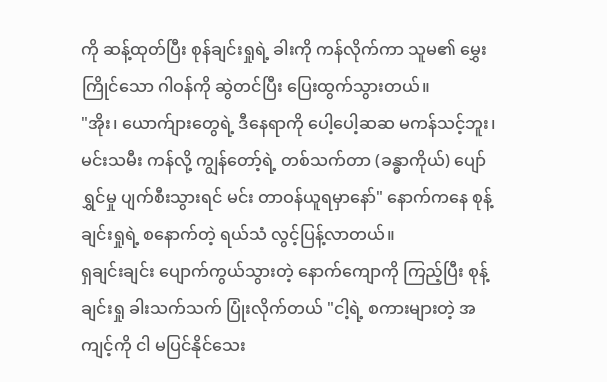ကို ဆန့်ထုတ်ပြီး စုန်ချင်းရှုရဲ့ ခါးကို ကန်လိုက်ကာ သူမ၏ မွှေးကြိုင်သော ဂါဝန်ကို ဆွဲတင်ပြီး ပြေးထွက်သွားတယ်။
"အိုး၊ ယောက်ျားတွေရဲ့ ဒီနေရာကို ပေါ့ပေါ့ဆဆ မကန်သင့်ဘူး၊ မင်းသမီး ကန်လို့ ကျွန်တော့်ရဲ့ တစ်သက်တာ (ခန္ဓာကိုယ်) ပျော်ရွှင်မှု ပျက်စီးသွားရင် မင်း တာဝန်ယူရမှာနော်" နောက်ကနေ စုန့်ချင်းရှုရဲ့ စနောက်တဲ့ ရယ်သံ လွင့်ပြန့်လာတယ်။
ရှချင်းချင်း ပျောက်ကွယ်သွားတဲ့ နောက်ကျောကို ကြည့်ပြီး စုန့်ချင်းရှု ခါးသက်သက် ပြုံးလိုက်တယ် "ငါ့ရဲ့ စကားများတဲ့ အကျင့်ကို ငါ မပြင်နိုင်သေး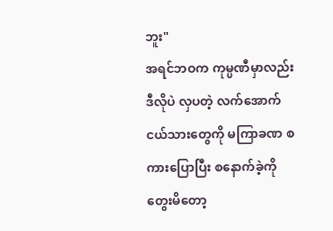ဘူး"
အရင်ဘဝက ကုမ္ပဏီမှာလည်း ဒီလိုပဲ လှပတဲ့ လက်အောက်ငယ်သားတွေကို မကြာခဏ စကားပြောပြီး စနောက်ခဲ့ကို တွေးမိတော့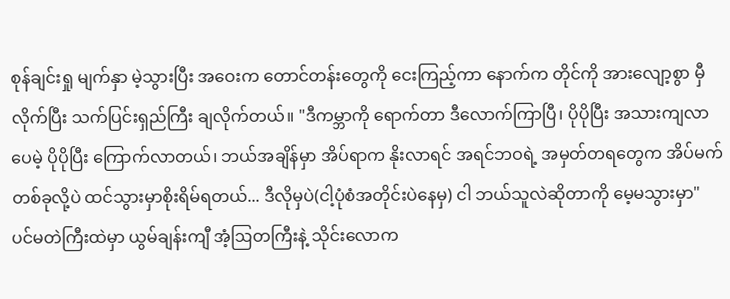စုန်ချင်းရှု မျက်နှာ မဲ့သွားပြီး အဝေးက တောင်တန်းတွေကို ငေးကြည့်ကာ နောက်က တိုင်ကို အားလျော့စွာ မှီလိုက်ပြီး သက်ပြင်းရှည်ကြီး ချလိုက်တယ်။ "ဒီကမ္ဘာကို ရောက်တာ ဒီလောက်ကြာပြီ၊ ပိုပိုပြီး အသားကျလာပေမဲ့ ပိုပိုပြီး ကြောက်လာတယ်၊ ဘယ်အချိန်မှာ အိပ်ရာက နိုးလာရင် အရင်ဘဝရဲ့ အမှတ်တရတွေက အိပ်မက်တစ်ခုလို့ပဲ ထင်သွားမှာစိုးရိမ်ရတယ်... ဒီလိုမှပဲ(ငါ့ပုံစံအတိုင်းပဲနေမှ) ငါ ဘယ်သူလဲဆိုတာကို မေ့မသွားမှာ"
ပင်မတဲကြီးထဲမှာ ယွမ်ချန်းကျီ အံ့ဩတကြီးနဲ့ သိုင်းလောက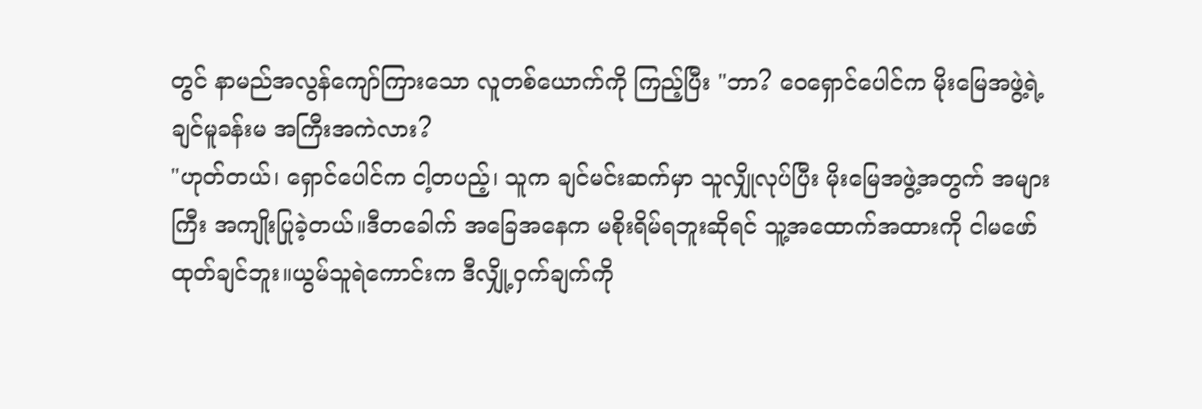တွင် နာမည်အလွန်ကျော်ကြားသော လူတစ်ယောက်ကို ကြည့်ပြီး "ဘာ? ဝေရှောင်ပေါင်က မိုးမြေအဖွဲ့ရဲ့ ချင်မူခန်းမ အကြီးအကဲလား?
"ဟုတ်တယ်၊ ရှောင်ပေါင်က ငါ့တပည့်၊ သူက ချင်မင်းဆက်မှာ သူလျှိုလုပ်ပြီး မိုးမြေအဖွဲ့အတွက် အများကြီး အကျိုးပြုခဲ့တယ်။ဒီတခေါက် အခြေအနေက မစိုးရိမ်ရဘူးဆိုရင် သူ့အထောက်အထားကို ငါမဖော်ထုတ်ချင်ဘူး။ယွမ်သူရဲကောင်းက ဒီလျှို့ဝှက်ချက်ကို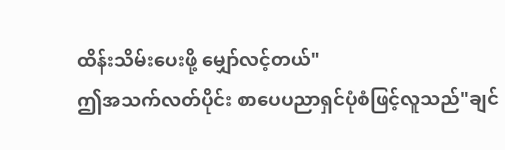ထိန်းသိမ်းပေးဖို့ မျှော်လင့်တယ်"
ဤအသက်လတ်ပိုင်း စာပေပညာရှင်ပုံစံဖြင့်လူသည်"ချင်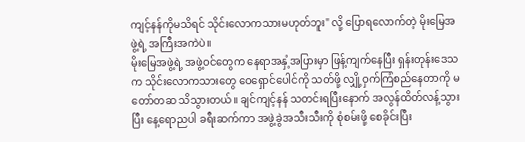ကျင့်နန်ကိုမသိရင် သိုင်းလောကသားမဟုတ်ဘူး" လို့ ပြောရလောက်တဲ့ မိုးမြေအဖွဲ့ရဲ့ အကြီးအကဲပဲ။
မိုးမြေအဖွဲ့ရဲ့ အဖွဲ့ဝင်တွေက နေရာအနှံ့အပြားမှာ ဖြန့်ကျက်နေပြီး ရှန်းတုန်းဒေသက သိုင်းလောကသားတွေ ဝေရှောင်ပေါင်ကို သတ်ဖို့ လျှို့ဝှက်ကြံစည်နေတာကို မတော်တဆ သိသွားတယ်။ ချင်ကျင့်နန် သတင်းရပြီးနောက် အလွန်ထိတ်လန့်သွားပြီး နေ့ရောညပါ ခရီးဆက်ကာ အဖွဲ့ခွဲအသီးသီးကို စုံစမ်းဖို့ စေခိုင်းပြီး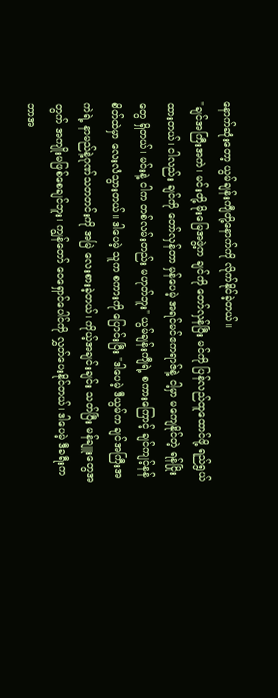နောက်ဆုံးတော့ ယွမ်ချန်းကျီတို့နောက်ကို လိုက်နိုင်ခဲ့တယ်။
"ချင်အကြီးအကဲ၊ မင်းတို့ မိုးမြေအဖွဲ့က ချင်ကို တော်လှန်ပြီး မင်ကို ပြန်လည်ထူထောင်ဖို့ ရည်ရွယ်ထားတယ်၊ ငါလည်း ချင်ကို တော်လှန်တာ မှန်ပေမဲ့ အရင်မင်ဧကရာဇ်နဲ့ ငါ့မှာ မကျေနိုင်တဲ့ ရန်ငြိုးတွေ ရှိတယ်၊ မင်းနဲ့ ငါက တစ်လမ်းတည်း မဟုတ်ဘူး" ယွမ်ချန်းကျီရဲ့ စကားကြောင့် ချင်ကျင့်နန် စိတ်ထဲမှာ လေးလံသွားတယ်။ ဒါပေမဲ့ သူက စကားကို ပြောင်းပြီး "ဒါပေမဲ့ ဒီယွမ်က ချင်အကြီးအကဲရဲ့ နာမည်နဲ့ဂုဏ်သတတင်းကို အမြဲ လေးစားခဲ့တယ်၊ ကိုယ့်အချင်းချင်း သတ်ပြီး မန်ချူးတွေအတွက် အကျိုးမဖြစ်စေချင်ဘူး၊ ကျွန်တော် ဝေရှောင်ပေါင်ကို လွှတ်ပေးနိုင်တယ်၊ ဒါပေမဲ့ ဒီခရီးက ဘာအ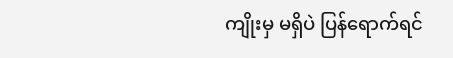ကျိုးမှ မရှိပဲ ပြန်ရောက်ရင်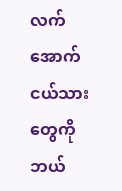လက်အောက်ငယ်သားတွေကို ဘယ်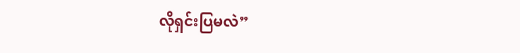လိုရှင်းပြမလဲ”